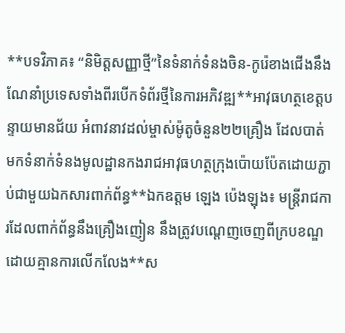**បទវិភាគ៖ “និមិត្តសញ្ញាថ្មី”នៃទំនាក់ទំនងចិន-កូរ៉េខាងជើងនឹងណែនាំប្រទេសទាំងពីរបើកទំព័រថ្មីនៃការអភិវឌ្ឍ**អាវុធហត្ថខេត្តបន្ទាយមានជ័យ អំពាវនាវដល់ម្ចាស់ម៉ូតូចំនួន២២គ្រឿង ដែលបាត់មកទំនាក់ទំនងមូលដ្ឋានកងរាជអាវុធហត្ថក្រុងប៉ោយប៉ែតដោយភ្ជាប់ជាមួយឯកសារពាក់ព័ន្ធ**ឯកឧត្តម ឡេង ប៉េងឡុង៖ មន្ត្រីរាជការដែលពាក់ព័ន្ធនឹងគ្រឿងញៀន នឹងត្រូវបណ្តេញចេញពីក្របខណ្ឌដោយគ្មានការលើកលែង**ស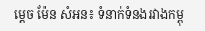ម្តេច ម៉ែន សំអន៖ ទំនាក់ទំនងរវាងកម្ពុ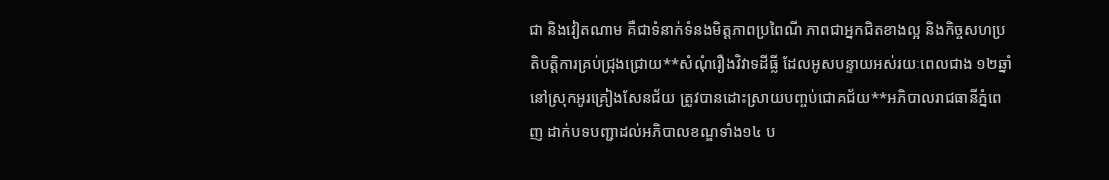ជា និងវៀតណាម គឺជាទំនាក់ទំនងមិត្តភាពប្រពៃណី ភាពជាអ្នកជិតខាងល្អ និងកិច្ចសហប្រតិបត្តិការគ្រប់ជ្រុងជ្រោយ**សំណុំរឿងវិវាទដីធ្លី ដែលអូសបន្ទាយអស់រយៈពេលជាង ១២ឆ្នាំ នៅស្រុកអូរគ្រៀងសែនជ័យ ត្រូវបានដោះស្រាយបញ្ចប់ជោគជ័យ**អភិបាលរាជធានីភ្នំពេញ ដាក់បទបញ្ជាដល់អភិបាលខណ្ឌទាំង១៤ ប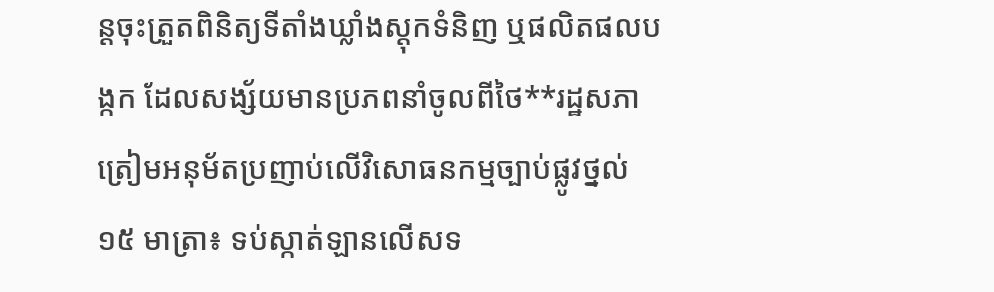ន្តចុះត្រួតពិនិត្យទីតាំងឃ្លាំងស្តុកទំនិញ ឬផលិតផលបង្កក ដែលសង្ស័យមានប្រភពនាំចូលពីថៃ**រដ្ឋសភាត្រៀមអនុម័តប្រញាប់លើវិសោធនកម្មច្បាប់ផ្លូវថ្នល់ ១៥ មាត្រា៖ ទប់ស្កាត់ឡានលើសទ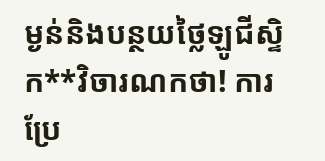ម្ងន់និងបន្ថយថ្លៃឡូជីស្ទិក**វិចារណកថា! ការប្រែ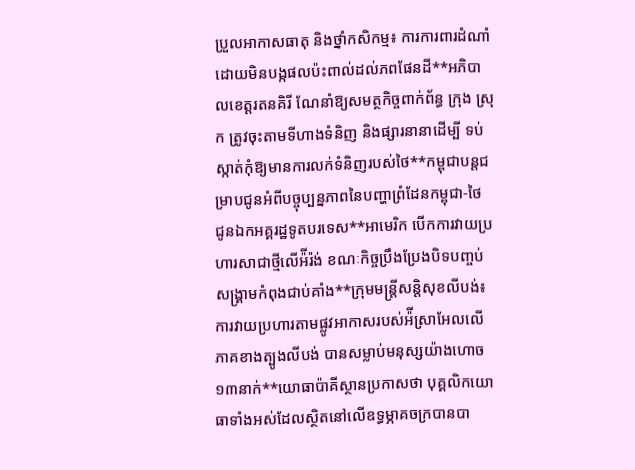ប្រួលអាកាសធាតុ និងថ្នាំកសិកម្ម៖ ការការពារដំណាំ ដោយមិនបង្កផលប៉ះពាល់ដល់ភពផែនដី**អភិបាលខេត្តរតនគិរី ណែនាំឱ្យសមត្ថកិច្ចពាក់ព័ន្ធ ក្រុង ស្រុក ត្រូវចុះតាមទីហាងទំនិញ និងផ្សារនានាដើម្បី ទប់ស្កាត់កុំឱ្យមានការលក់ទំនិញរបស់ថៃ**កម្ពុជាបន្តជម្រាបជូនអំពីបច្ចុប្បន្នភាពនៃបញ្ហាព្រំដែនកម្ពុជា-ថៃ ជូនឯកអគ្គរដ្ឋទូតបរទេស**អាមេរិក បើកការវាយប្រហារសាជាថ្មីលើអ៉ីរ៉ង់ ខណៈកិច្ចប្រឹងប្រែងបិទបញ្ចប់សង្រ្គាមកំពុងជាប់គាំង**ក្រុមមន្ត្រីសន្តិសុខលីបង់៖ ការវាយប្រហារតាមផ្លូវអាកាសរបស់អ៉ីស្រាអែលលើភាគខាងត្បូងលីបង់ បានសម្លាប់មនុស្សយ៉ាងហោច ១៣នាក់**យោធាប៉ាគីស្ថានប្រកាសថា បុគ្គលិកយោធាទាំងអស់ដែលស្ថិតនៅលើឧទ្ធម្ភាគចក្របានបា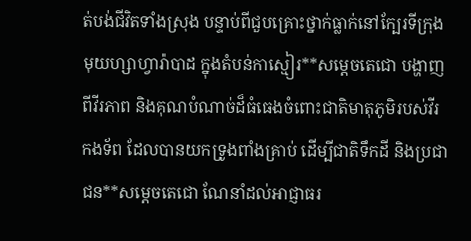ត់បង់ជីវិតទាំងស្រុង បន្ទាប់ពីជួបគ្រោះថ្នាក់ធ្លាក់នៅក្បែរទីក្រុងមុយហ្សាហ្វារ៉ាបាដ ក្នុងតំបន់កាស្មៀរ**សម្តេចតេជោ បង្ហាញពីវីរភាព និងគុណបំណាច់ដ៏ធំធេងចំពោះជាតិមាតុភូមិរបស់វីរកងទ័ព ដែលបានយកទ្រូងពាំងគ្រាប់ ដើម្បីជាតិទឹកដី និងប្រជាជន**សម្តេចតេជោ ណែនាំដល់អាជ្ញាធរ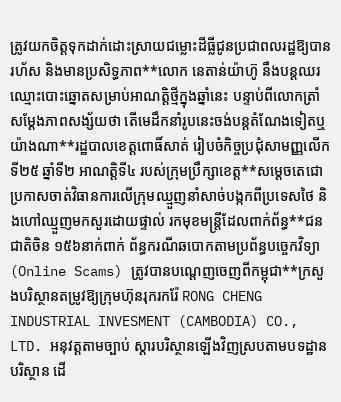ត្រូវយកចិត្តទុកដាក់ដោះស្រាយជម្លោះដីធ្លីជូនប្រជាពលរដ្ឋឱ្យបានរហ័ស និងមានប្រសិទ្ធភាព**លោក នេតាន់យ៉ាហ៊ូ នឹងបន្តឈរឈ្មោះបោះឆ្នោតសម្រាប់អាណត្តិថ្មីក្នុងឆ្នាំនេះ បន្ទាប់ពីលោកត្រាំ សម្តែងភាពសង្ស័យថា តើមេដឹកនាំរូបនេះចង់បន្តតំណែងទៀតឬយ៉ាងណា**រដ្ឋបាលខេត្តពោធិ៍សាត់ រៀបចំកិច្ចប្រជុំសាមញ្ញលើកទី២៥ ឆ្នាំទី២ អាណត្តិទី៤ របស់ក្រុមប្រឹក្សាខេត្ត**សម្តេចតេជោ ប្រកាសចាត់វិធានការលើក្រុមឈ្មួញនាំសាច់បង្កកពីប្រទេសថៃ និងហៅឈ្មួញមកសួរដោយផ្ទាល់ រកមុខមន្ត្រីដែលពាក់ព័ន្ធ**ជនជាតិចិន ១៥៦នាក់ពាក់ ព័ន្ធករណីឆបោកតាមប្រព័ន្ធបច្ចេកវិទ្យា (Online Scams) ត្រូវបានបណ្ដេញចេញពីកម្ពុជា**ក្រសួងបរិស្ថានតម្រូវឱ្យក្រុមហ៊ុនរុករករ៉ែ RONG CHENG INDUSTRIAL INVESMENT (CAMBODIA) CO., LTD. អនុវត្តតាមច្បាប់ ស្តារបរិស្ថានឡើងវិញស្របតាមបទដ្ឋានបរិស្ថាន ដើ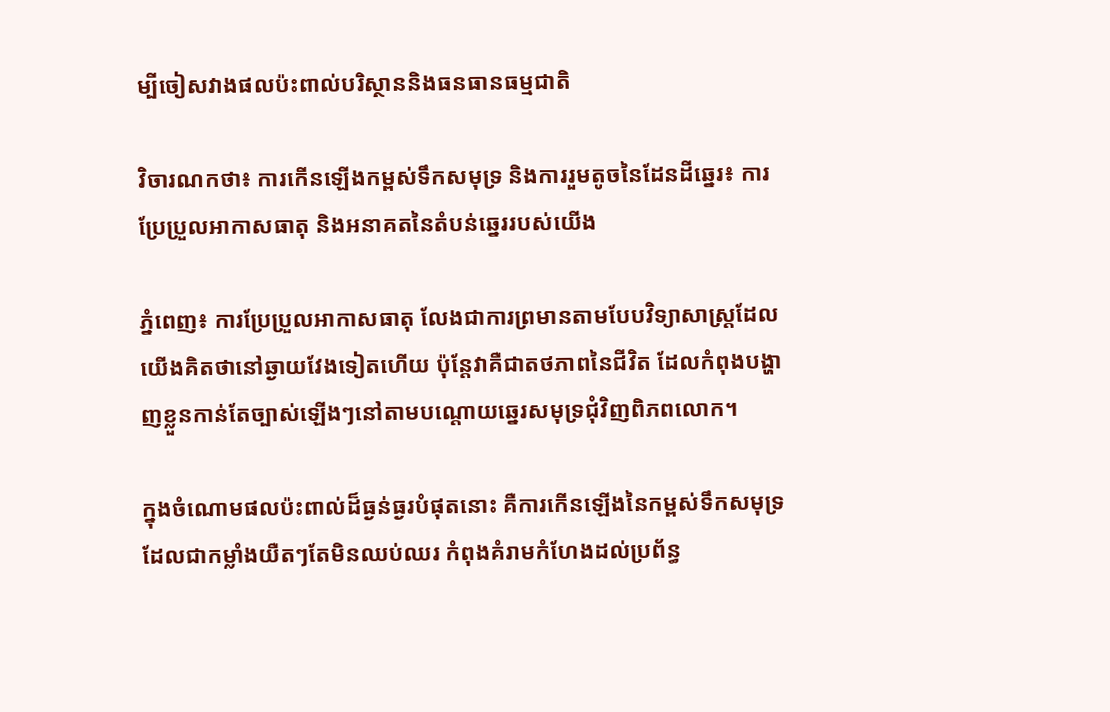ម្បីចៀសវាងផលប៉ះពាល់បរិស្ថាននិងធនធានធម្មជាតិ

វិចារណកថា៖ ការកើនឡើងកម្ពស់ទឹកសមុទ្រ និងការរួមតូចនៃដែនដីឆ្នេរ៖ ការប្រែប្រួលអាកាសធាតុ និងអនាគតនៃតំបន់ឆ្នេររបស់យើង

ភ្នំពេញ៖ ការប្រែប្រួលអាកាសធាតុ លែងជាការព្រមានតាមបែបវិទ្យាសាស្ត្រដែលយើងគិតថានៅឆ្ងាយវែងទៀតហើយ ប៉ុន្តែវាគឺជាតថភាពនៃជីវិត ដែលកំពុងបង្ហាញខ្លួនកាន់តែច្បាស់ឡើងៗនៅតាមបណ្តោយឆ្នេរសមុទ្រជុំវិញពិភពលោក។

ក្នុងចំណោមផលប៉ះពាល់ដ៏ធ្ងន់ធ្ងរបំផុតនោះ គឺការកើនឡើងនៃកម្ពស់ទឹកសមុទ្រ ដែលជាកម្លាំងយឺតៗតែមិនឈប់ឈរ កំពុងគំរាមកំហែងដល់ប្រព័ន្ធ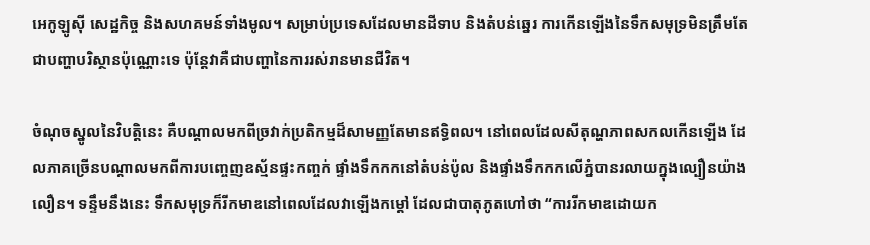អេកូឡូស៊ី សេដ្ឋកិច្ច និងសហគមន៍ទាំងមូល។ សម្រាប់ប្រទេសដែលមានដីទាប និងតំបន់ឆ្នេរ ការកើនឡើងនៃទឹកសមុទ្រមិនត្រឹមតែជាបញ្ហាបរិស្ថានប៉ុណ្ណោះទេ ប៉ុន្តែវាគឺជាបញ្ហានៃការរស់រានមានជីវិត។

ចំណុចស្នូលនៃវិបត្តិនេះ គឺបណ្តាលមកពីច្រវាក់ប្រតិកម្មដ៏សាមញ្ញតែមានឥទ្ធិពល។ នៅពេលដែលសីតុណ្ហភាពសកលកើនឡើង ដែលភាគច្រើនបណ្តាលមកពីការបញ្ចេញឧស្ម័នផ្ទះកញ្ចក់ ផ្ទាំងទឹកកកនៅតំបន់ប៉ូល និងផ្ទាំងទឹកកកលើភ្នំបានរលាយក្នុងល្បឿនយ៉ាងលឿន។ ទន្ទឹមនឹងនេះ ទឹកសមុទ្រក៏រីកមាឌនៅពេលដែលវាឡើងកម្ដៅ ដែលជាបាតុភូតហៅថា “ការរីកមាឌដោយក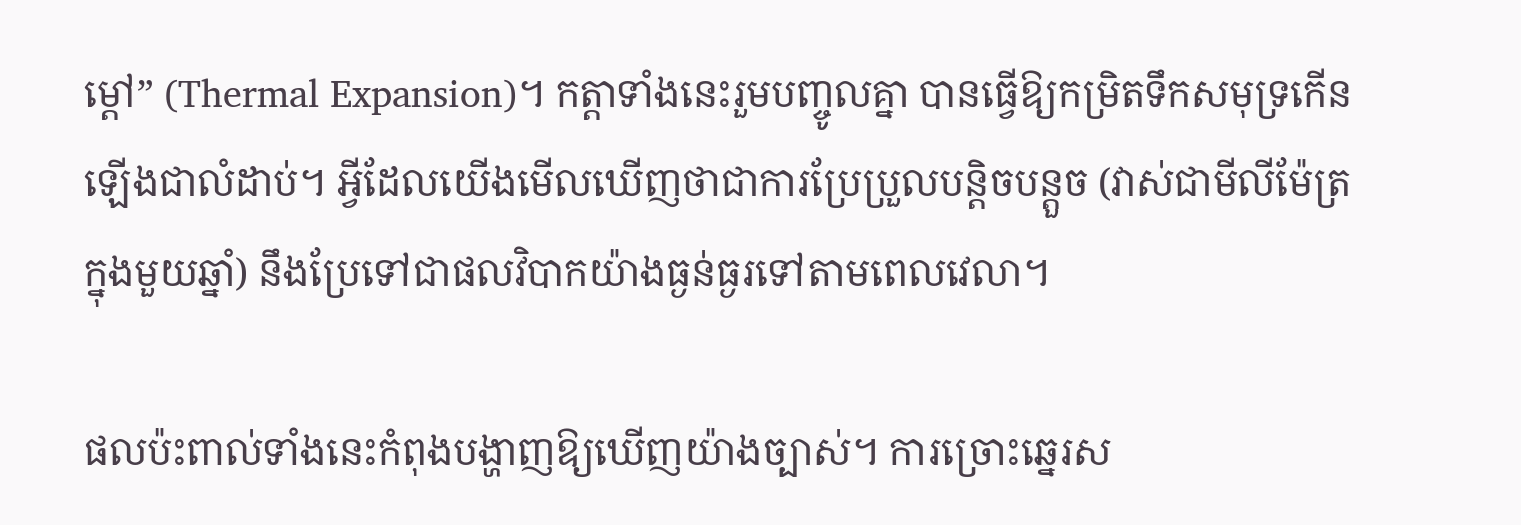ម្ដៅ” (Thermal Expansion)។ កត្តាទាំងនេះរួមបញ្ចូលគ្នា បានធ្វើឱ្យកម្រិតទឹកសមុទ្រកើនឡើងជាលំដាប់។ អ្វីដែលយើងមើលឃើញថាជាការប្រែប្រួលបន្តិចបន្តួច (វាស់ជាមីលីម៉ែត្រក្នុងមួយឆ្នាំ) នឹងប្រែទៅជាផលវិបាកយ៉ាងធ្ងន់ធ្ងរទៅតាមពេលវេលា។

ផលប៉ះពាល់ទាំងនេះកំពុងបង្ហាញឱ្យឃើញយ៉ាងច្បាស់។ ការច្រោះឆ្នេរស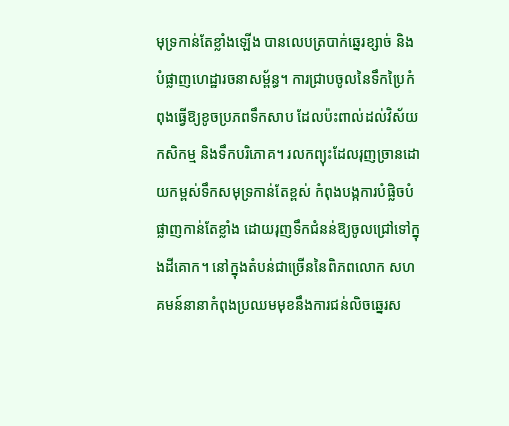មុទ្រកាន់តែខ្លាំងឡើង បានលេបត្របាក់ឆ្នេរខ្សាច់ និងបំផ្លាញហេដ្ឋារចនាសម្ព័ន្ធ។ ការជ្រាបចូលនៃទឹកប្រៃកំពុងធ្វើឱ្យខូចប្រភពទឹកសាប ដែលប៉ះពាល់ដល់វិស័យកសិកម្ម និងទឹកបរិភោគ។ រលកព្យុះដែលរុញច្រានដោយកម្ពស់ទឹកសមុទ្រកាន់តែខ្ពស់ កំពុងបង្កការបំផ្លិចបំផ្លាញកាន់តែខ្លាំង ដោយរុញទឹកជំនន់ឱ្យចូលជ្រៅទៅក្នុងដីគោក។ នៅក្នុងតំបន់ជាច្រើននៃពិភពលោក សហគមន៍នានាកំពុងប្រឈមមុខនឹងការជន់លិចឆ្នេរស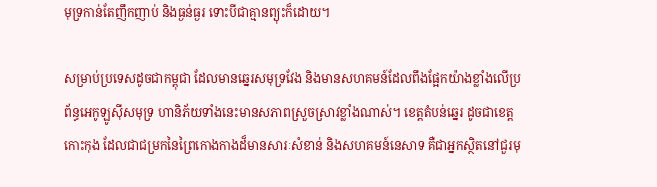មុទ្រកាន់តែញឹកញាប់ និងធ្ងន់ធ្ងរ ទោះបីជាគ្មានព្យុះក៏ដោយ។

សម្រាប់ប្រទេសដូចជាកម្ពុជា ដែលមានឆ្នេរសមុទ្រវែង និងមានសហគមន៍ដែលពឹងផ្អែកយ៉ាងខ្លាំងលើប្រព័ន្ធអេកូឡូស៊ីសមុទ្រ ហានិភ័យទាំងនេះមានសភាពស្រួចស្រាវខ្លាំងណាស់។ ខេត្តតំបន់ឆ្នេរ ដូចជាខេត្តកោះកុង ដែលជាជម្រកនៃព្រៃកោងកាងដ៏មានសារៈសំខាន់ និងសហគមន៍នេសាទ គឺជាអ្នកស្ថិតនៅជួរមុ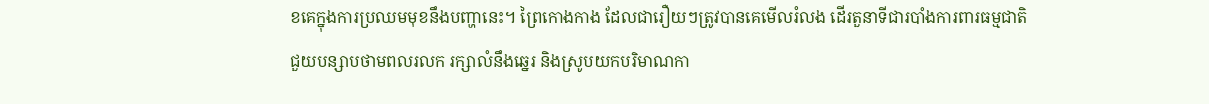ខគេក្នុងការប្រឈមមុខនឹងបញ្ហានេះ។ ព្រៃកោងកាង ដែលជារឿយៗត្រូវបានគេមើលរំលង ដើរតួនាទីជារបាំងការពារធម្មជាតិ ជួយបន្សាបថាមពលរលក រក្សាលំនឹងឆ្នេរ និងស្រូបយកបរិមាណកា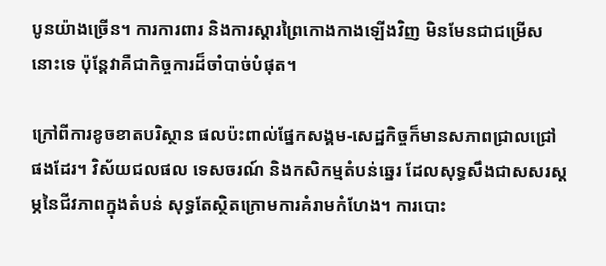បូនយ៉ាងច្រើន។ ការការពារ និងការស្តារព្រៃកោងកាងឡើងវិញ មិនមែនជាជម្រើសនោះទេ ប៉ុន្តែវាគឺជាកិច្ចការដ៏ចាំបាច់បំផុត។

ក្រៅពីការខូចខាតបរិស្ថាន ផលប៉ះពាល់ផ្នែកសង្គម-សេដ្ឋកិច្ចក៏មានសភាពជ្រាលជ្រៅផងដែរ។ វិស័យជលផល ទេសចរណ៍ និងកសិកម្មតំបន់ឆ្នេរ ដែលសុទ្ធសឹងជាសសរស្តម្ភនៃជីវភាពក្នុងតំបន់ សុទ្ធតែស្ថិតក្រោមការគំរាមកំហែង។ ការបោះ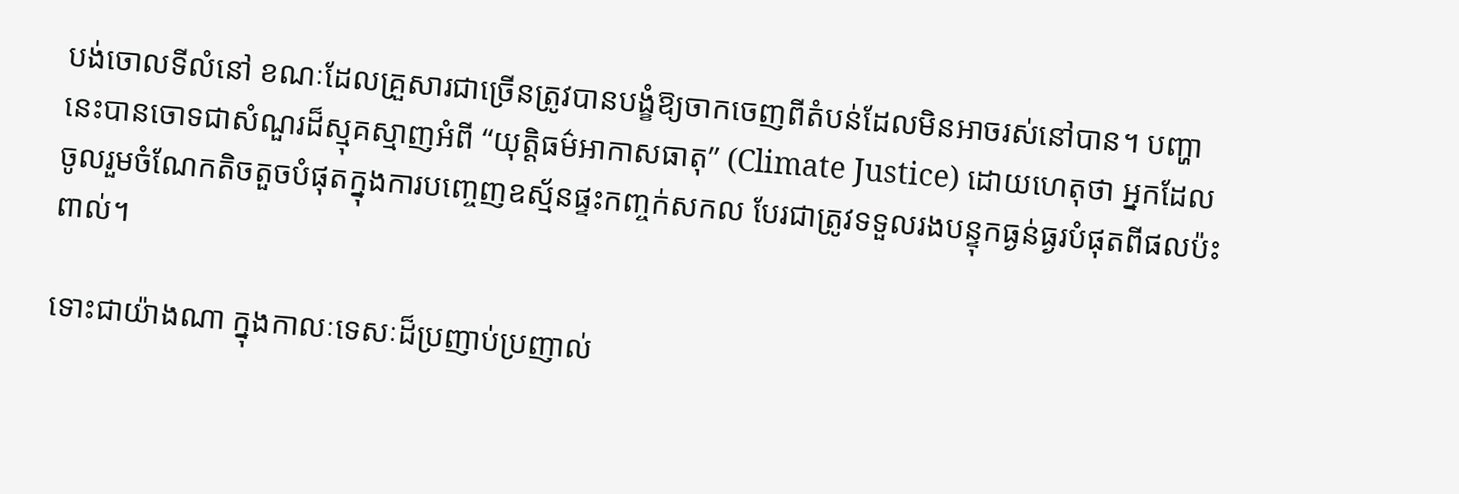បង់ចោលទីលំនៅ ខណៈដែលគ្រួសារជាច្រើនត្រូវបានបង្ខំឱ្យចាកចេញពីតំបន់ដែលមិនអាចរស់នៅបាន។ បញ្ហានេះបានចោទជាសំណួរដ៏ស្មុគស្មាញអំពី “យុត្តិធម៌អាកាសធាតុ” (Climate Justice) ដោយហេតុថា អ្នកដែលចូលរួមចំណែកតិចតួចបំផុតក្នុងការបញ្ចេញឧស្ម័នផ្ទះកញ្ចក់សកល បែរជាត្រូវទទួលរងបន្ទុកធ្ងន់ធ្ងរបំផុតពីផលប៉ះពាល់។

ទោះជាយ៉ាងណា ក្នុងកាលៈទេសៈដ៏ប្រញាប់ប្រញាល់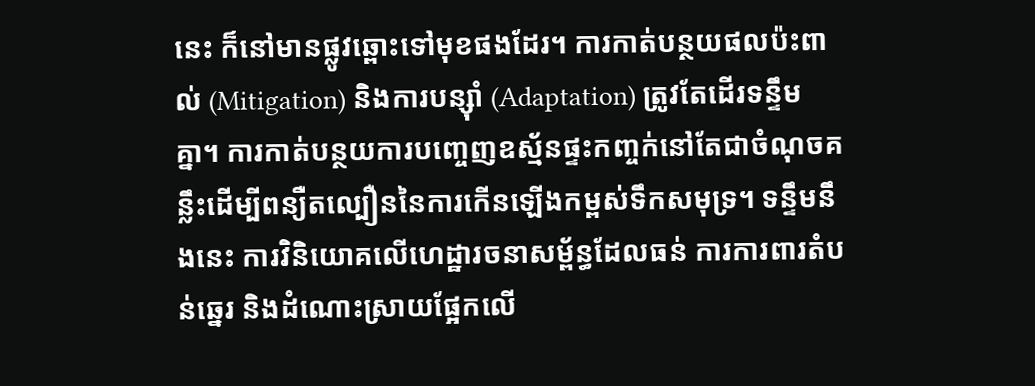នេះ ក៏នៅមានផ្លូវឆ្ពោះទៅមុខផងដែរ។ ការកាត់បន្ថយផលប៉ះពាល់ (Mitigation) និងការបន្ស៊ាំ (Adaptation) ត្រូវតែដើរទន្ទឹមគ្នា។ ការកាត់បន្ថយការបញ្ចេញឧស្ម័នផ្ទះកញ្ចក់នៅតែជាចំណុចគន្លឹះដើម្បីពន្យឺតល្បឿននៃការកើនឡើងកម្ពស់ទឹកសមុទ្រ។ ទន្ទឹមនឹងនេះ ការវិនិយោគលើហេដ្ឋារចនាសម្ព័ន្ធដែលធន់ ការការពារតំបន់ឆ្នេរ និងដំណោះស្រាយផ្អែកលើ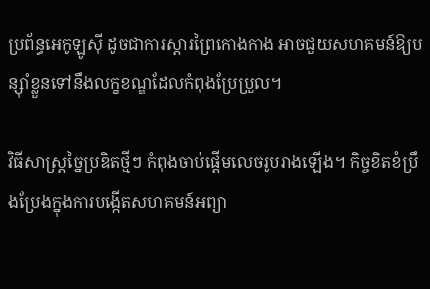ប្រព័ន្ធអេកូឡូស៊ី ដូចជាការស្តារព្រៃកោងកាង អាចជួយសហគមន៍ឱ្យបន្ស៊ាំខ្លួនទៅនឹងលក្ខខណ្ឌដែលកំពុងប្រែប្រួល។

វិធីសាស្រ្តច្នៃប្រឌិតថ្មីៗ កំពុងចាប់ផ្តើមលេចរូបរាងឡើង។ កិច្ចខិតខំប្រឹងប្រែងក្នុងការបង្កើតសហគមន៍អព្យា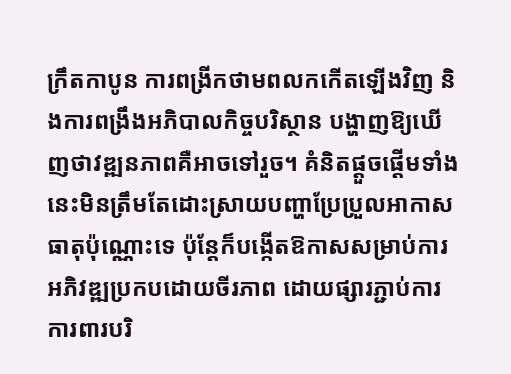ក្រឹតកាបូន ការពង្រីកថាមពលកកើតឡើងវិញ និងការពង្រឹងអភិបាលកិច្ចបរិស្ថាន បង្ហាញឱ្យឃើញថាវឌ្ឍនភាពគឺអាចទៅរួច។ គំនិតផ្តួចផ្តើមទាំងនេះមិនត្រឹមតែដោះស្រាយបញ្ហាប្រែប្រួលអាកាសធាតុប៉ុណ្ណោះទេ ប៉ុន្តែក៏បង្កើតឱកាសសម្រាប់ការអភិវឌ្ឍប្រកបដោយចីរភាព ដោយផ្សារភ្ជាប់ការការពារបរិ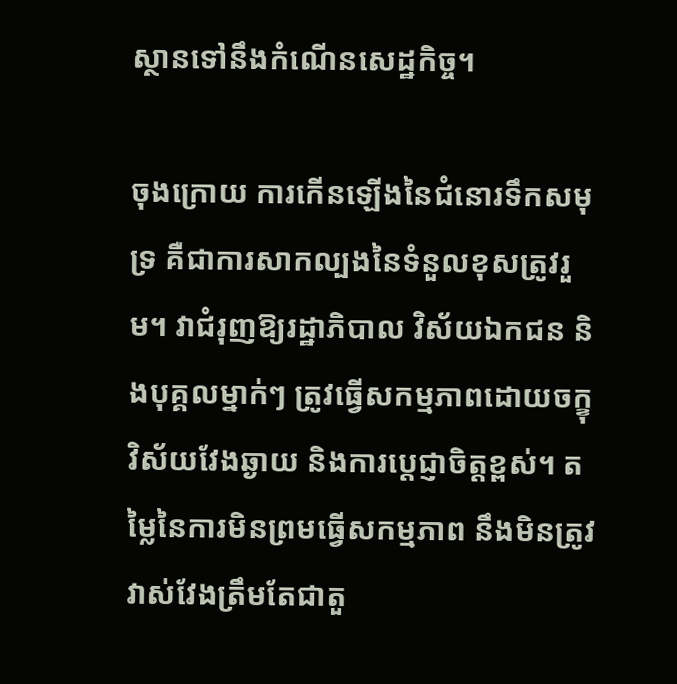ស្ថានទៅនឹងកំណើនសេដ្ឋកិច្ច។

ចុងក្រោយ ការកើនឡើងនៃជំនោរទឹកសមុទ្រ គឺជាការសាកល្បងនៃទំនួលខុសត្រូវរួម។ វាជំរុញឱ្យរដ្ឋាភិបាល វិស័យឯកជន និងបុគ្គលម្នាក់ៗ ត្រូវធ្វើសកម្មភាពដោយចក្ខុវិស័យវែងឆ្ងាយ និងការប្តេជ្ញាចិត្តខ្ពស់។ តម្លៃនៃការមិនព្រមធ្វើសកម្មភាព នឹងមិនត្រូវវាស់វែងត្រឹមតែជាតួ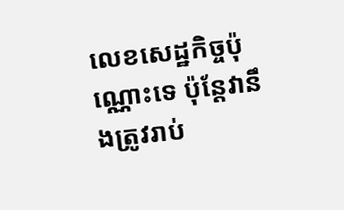លេខសេដ្ឋកិច្ចប៉ុណ្ណោះទេ ប៉ុន្តែវានឹងត្រូវរាប់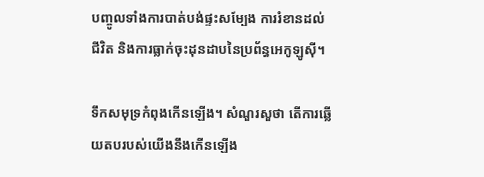បញ្ចូលទាំងការបាត់បង់ផ្ទះសម្បែង ការរំខានដល់ជីវិត និងការធ្លាក់ចុះដុនដាបនៃប្រព័ន្ធអេកូឡូស៊ី។

ទឹកសមុទ្រកំពុងកើនឡើង។ សំណួរសួថា តើការឆ្លើយតបរបស់យើងនឹងកើនឡើង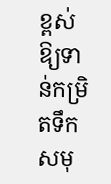ខ្ពស់ ឱ្យទាន់កម្រិតទឹកសមុ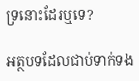ទ្រនោះដែរឬទេ?

អត្ថបទដែលជាប់ទាក់ទង